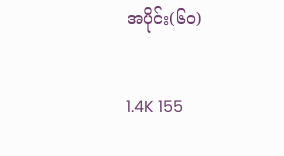အပိုင်း(၆၀)

1.4K 155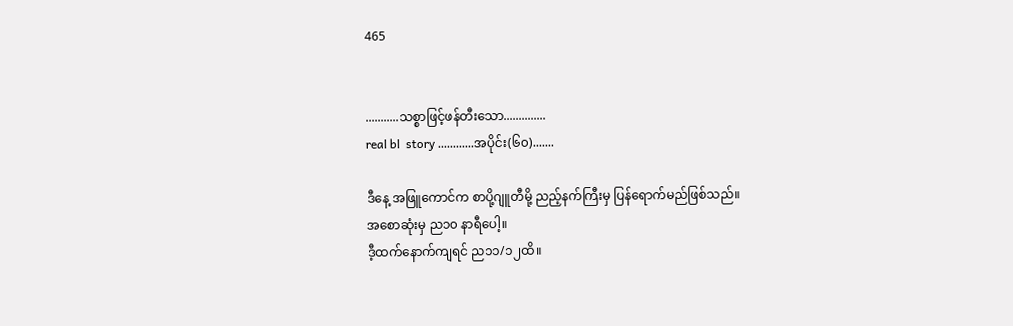465


...........သစ္စာဖြင့်ဖန်တီးသော..............
real bl  story ............အပိုင်း(၆၀).......

ဒီနေ့ အဖြူကောင်က စာပို့ဂျူတီမို့ ညည့်နက်ကြီးမှ ပြန်ရောက်မည်ဖြစ်သည်။
အစောဆုံးမှ ည၁၀ နာရီပေါ့။
ဒီ့ထက်နောက်ကျရင် ည၁၁/၁၂ထိ။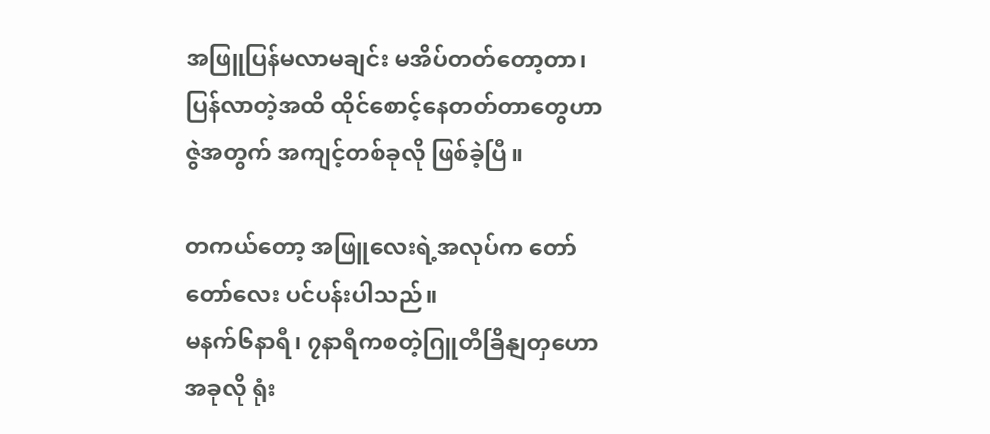အဖြူပြန်မလာမချင်း မအိပ်တတ်တော့တာ၊ ပြန်လာတဲ့အထိ ထိုင်စောင့်နေတတ်တာတွေဟာ ဇွဲအတွက် အကျင့်တစ်ခုလို ဖြစ်ခဲ့ပြီ။

တကယ်တော့ အဖြူလေးရဲ့အလုပ်က တော်တော်လေး ပင်ပန်းပါသည်။
မနက်၆နာရီ၊ ၇နာရီကစတဲ့ဂြူတီခြိနျတှဟော အခုလို ရုံး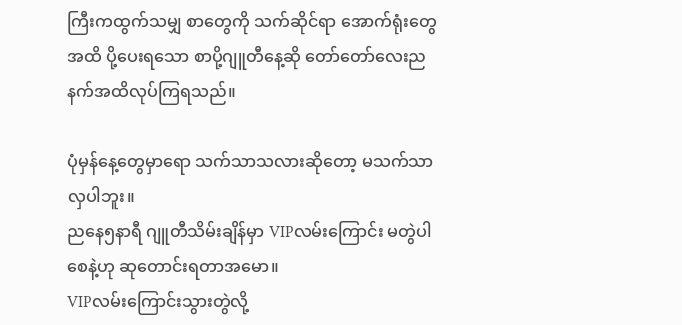ကြီးကထွက်သမျှ စာတွေကို သက်ဆိုင်ရာ အောက်ရုံးတွေအထိ ပို့ပေးရသော စာပို့ဂျူတီနေ့ဆို တော်တော်လေးညနက်အထိလုပ်ကြရသည်။

ပုံမှန်နေ့တွေမှာရော သက်သာသလားဆိုတော့ မသက်သာလှပါဘူး။
ညနေ၅နာရီ ဂျူတီသိမ်းချိန်မှာ VIPလမ်းကြောင်း မတွဲပါစေနဲ့ဟု ဆုတောင်းရတာအမော။
VIPလမ်းကြောင်းသွားတွဲလို့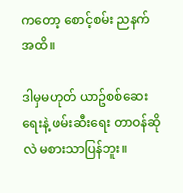ကတော့ စောင့်စမ်း ညနက်အထိ။

ဒါမှမဟုတ် ယာဥ်စစ်ဆေးရေးနဲ့ ဖမ်းဆီးရေး တာဝန်ဆိုလဲ မစားသာပြန်ဘူး။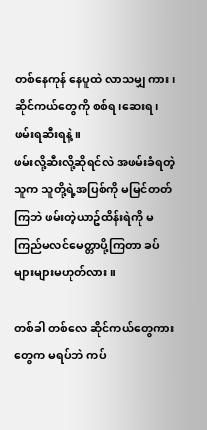တစ်နေကုန် နေပူထဲ လာသမျှ ကား၊ဆိုင်ကယ်တွေကို စစ်ရ၊ဆေးရ၊ဖမ်းရဆီးရနဲ့။
ဖမ်းလို့ဆီးလို့ဆိုရင်လဲ အဖမ်းခံရတဲ့သူက သူတို့ရဲ့အပြစ်ကို မမြင်တတ်ကြဘဲ ဖမ်းတဲ့ယာဥ်ထိန်းရဲကို မကြည်မလင်မေတ္တာပို့ကြတာ ခပ်များများမဟုတ်လား။

တစ်ခါ တစ်လေ ဆိုင်ကယ်တွေကားတွေက မရပ်ဘဲ ကပ်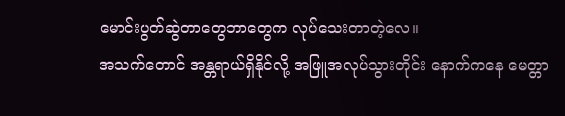မောင်းပွတ်ဆွဲတာတွေဘာတွေက လုပ်သေးတာတဲ့လေ။
အသက်တောင် အန္တရာယ်ရှိနိုင်လို့ အဖြူအလုပ်သွားတိုင်း နောက်ကနေ မေတ္တာ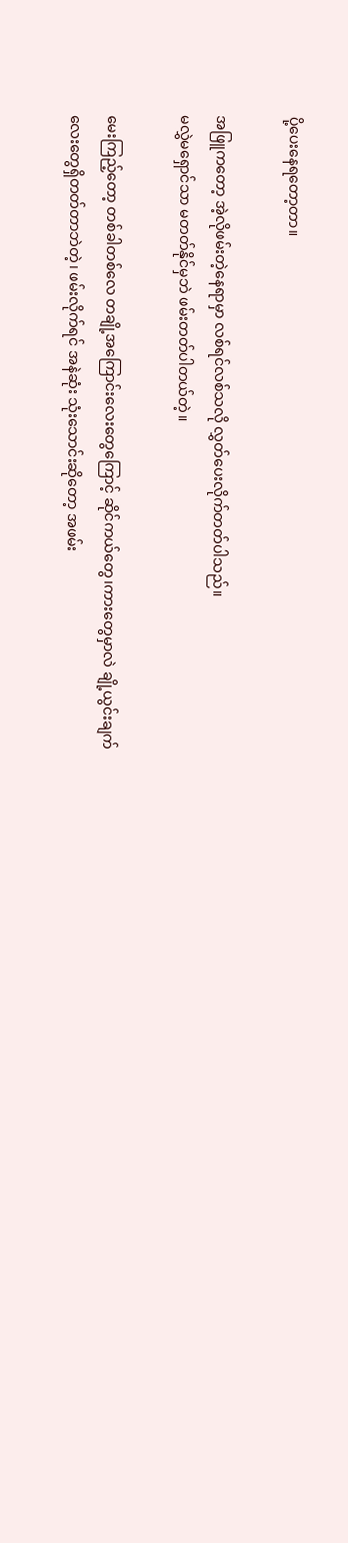ပို့ပေးနေရတော့တာ။

အဖြူကတော့ အဲ့လိုဖမ်းတဲ့နေရာမှာ လစ်ရင်လစ်သလို လွှတ်ပေးလိုက်တတ်ပါသည်။
မလွှဲမရှောင်သာ မတတ်နိုင်မှဘဲ ဖမ်းတတ်ပါတယ်တဲ့။

မေးကြည့်တော့ တစ်ခါတစ်လေ တချို့အကြောင်းလေးတွေကြောင့် ဆိုင်ကယ်တွေ၊ကားတွေမှာလဲ ချို့ယွင်းချက်လေးတွေရှိတတ်တာဘဲတဲ့၊ ဖမ်းလိုက်ရင် အနဲဆုံး သုံးသောင်းဆိုတော့ အဖမ်း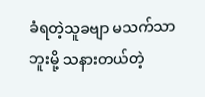ခံရတဲ့သူခဗျာ မသက်သာဘူးမို့ သနားတယ်တဲ့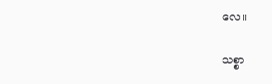လေ။

သစ္စာ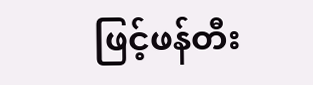ဖြင့်ဖန်တီး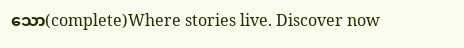သော(complete)Where stories live. Discover now